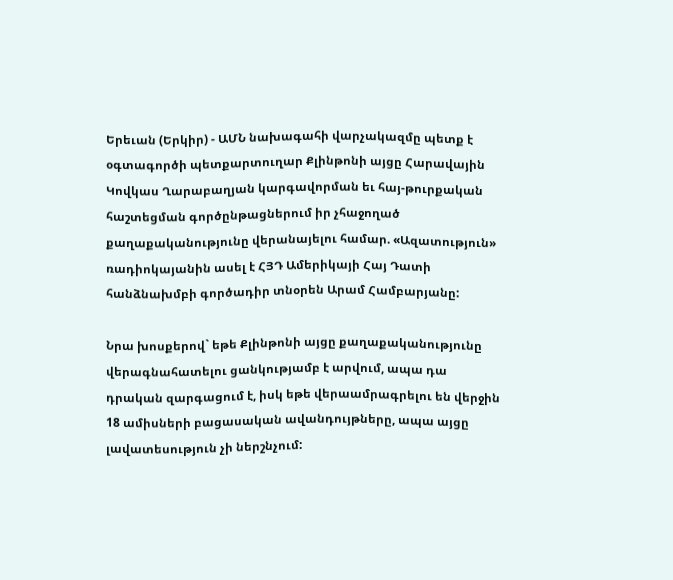Երեւան (Երկիր) - ԱՄՆ նախագահի վարչակազմը պետք է օգտագործի պետքարտուղար Քլինթոնի այցը Հարավային Կովկաս Ղարաբաղյան կարգավորման եւ հայ-թուրքական հաշտեցման գործընթացներում իր չհաջողած քաղաքականությունը վերանայելու համար. «Ազատություն» ռադիոկայանին ասել է ՀՅԴ Ամերիկայի Հայ Դատի հանձնախմբի գործադիր տնօրեն Արամ Համբարյանը:

Նրա խոսքերով` եթե Քլինթոնի այցը քաղաքականությունը վերագնահատելու ցանկությամբ է արվում, ապա դա դրական զարգացում է, իսկ եթե վերաամրագրելու են վերջին 18 ամիսների բացասական ավանդույթները, ապա այցը լավատեսություն չի ներշնչում: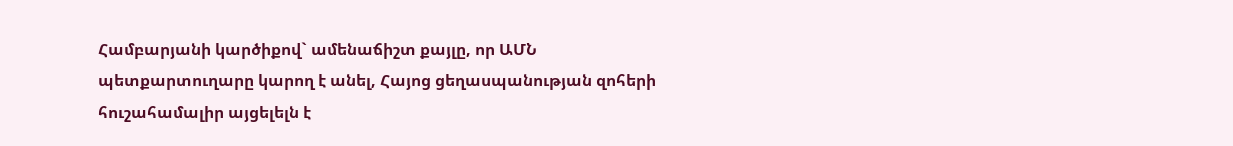Համբարյանի կարծիքով` ամենաճիշտ քայլը, որ ԱՄՆ պետքարտուղարը կարող է անել, Հայոց ցեղասպանության զոհերի հուշահամալիր այցելելն է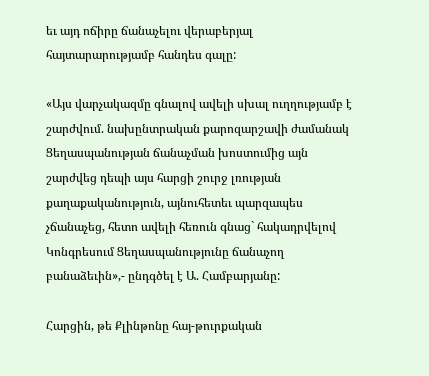եւ այդ ոճիրը ճանաչելու վերաբերյալ հայտարարությամբ հանդես գալը:

«Այս վարչակազմը գնալով ավելի սխալ ուղղությամբ է շարժվում. նախընտրական քարոզարշավի ժամանակ Ցեղասպանության ճանաչման խոստումից այն շարժվեց դեպի այս հարցի շուրջ լռության քաղաքականություն, այնուհետեւ պարզապես չճանաչեց, հետո ավելի հեռուն գնաց` հակադրվելով Կոնգրեսում Ցեղասպանությունը ճանաչող բանաձեւին»,- ընդգծել է Ա. Համբարյանը:

Հարցին, թե Քլինթոնը հայ-թուրքական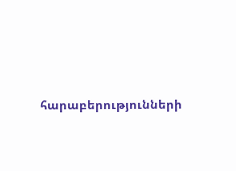հարաբերությունների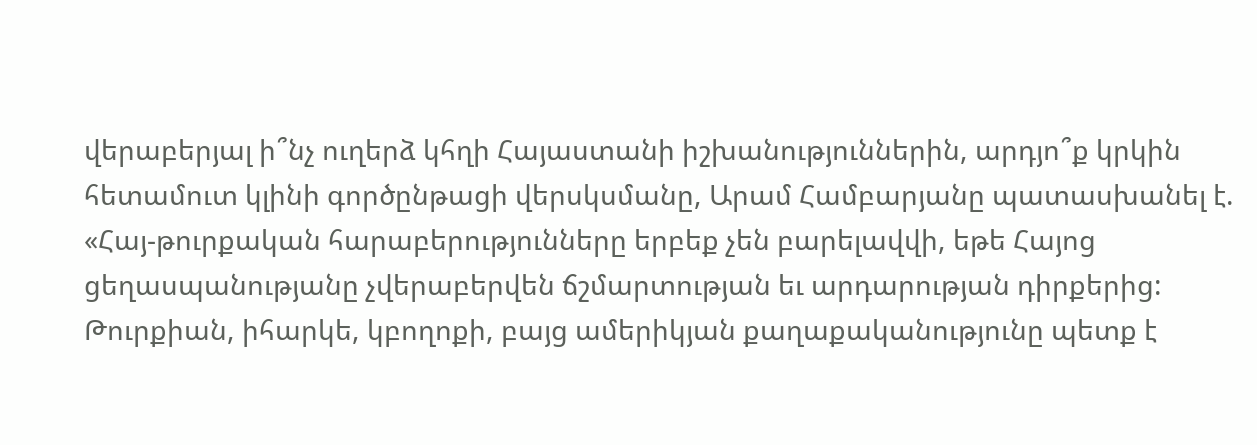վերաբերյալ ի՞նչ ուղերձ կհղի Հայաստանի իշխանություններին, արդյո՞ք կրկին հետամուտ կլինի գործընթացի վերսկսմանը, Արամ Համբարյանը պատասխանել է. «Հայ-թուրքական հարաբերությունները երբեք չեն բարելավվի, եթե Հայոց ցեղասպանությանը չվերաբերվեն ճշմարտության եւ արդարության դիրքերից: Թուրքիան, իհարկե, կբողոքի, բայց ամերիկյան քաղաքականությունը պետք է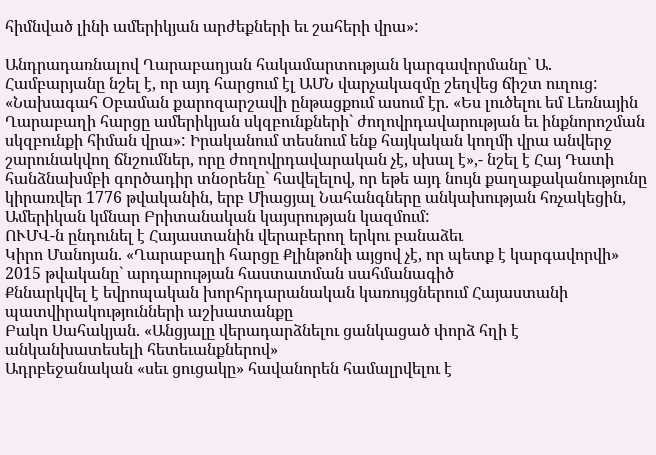հիմնված լինի ամերիկյան արժեքների եւ շահերի վրա»:

Անդրադառնալով Ղարաբաղյան հակամարտության կարգավորմանը` Ա. Համբարյանը նշել է, որ այդ հարցում էլ ԱՄՆ վարչակազմը շեղվեց ճիշտ ուղուց: «Նախագահ Օբաման քարոզարշավի ընթացքում ասում էր. «Ես լուծելու եմ Լեռնային Ղարաբաղի հարցը ամերիկյան սկզբունքների` ժողովրդավարության եւ ինքնորոշման սկզբունքի հիման վրա»: Իրականում տեսնում ենք հայկական կողմի վրա անվերջ շարունակվող ճնշումներ, որը ժողովրդավարական չէ, սխալ է»,- նշել է Հայ Դատի հանձնախմբի գործադիր տնօրենը` հավելելով, որ եթե այդ նույն քաղաքականությունը կիրառվեր 1776 թվականին, երբ Միացյալ Նահանգները անկախության հռչակեցին, Ամերիկան կմնար Բրիտանական կայսրության կազմում:
ՈՒՄՎ-ն ընդունել է Հայաստանին վերաբերող երկու բանաձեւ
Կիրո Մանոյան. «Ղարաբաղի հարցը Քլինթոնի այցով չէ, որ պետք է կարգավորվի»
2015 թվականը` արդարության հաստատման սահմանագիծ
Քննարկվել է եվրոպական խորհրդարանական կառույցներում Հայաստանի պատվիրակությունների աշխատանքը
Բակո Սահակյան. «Անցյալը վերադարձնելու ցանկացած փորձ հղի է անկանխատեսելի հետեւանքներով»
Ադրբեջանական «սեւ ցուցակը» հավանորեն համալրվելու է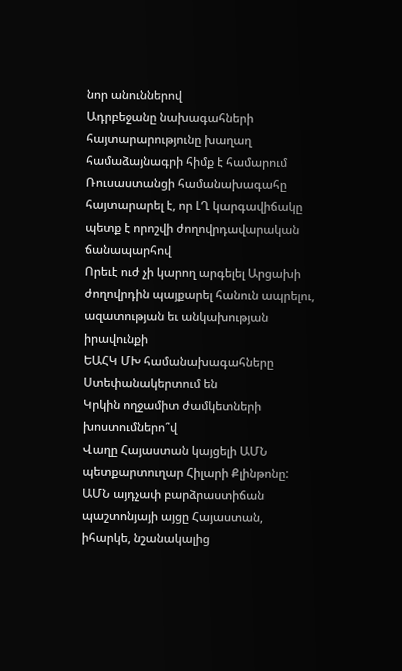նոր անուններով
Ադրբեջանը նախագահների հայտարարությունը խաղաղ համաձայնագրի հիմք է համարում
Ռուսաստանցի համանախագահը հայտարարել է, որ ԼՂ կարգավիճակը պետք է որոշվի ժողովրդավարական ճանապարհով
Որեւէ ուժ չի կարող արգելել Արցախի ժողովրդին պայքարել հանուն ապրելու, ազատության եւ անկախության իրավունքի
ԵԱՀԿ ՄԽ համանախագահները Ստեփանակերտում են
Կրկին ողջամիտ ժամկետների խոստումներո՞վ
Վաղը Հայաստան կայցելի ԱՄՆ պետքարտուղար Հիլարի Քլինթոնը: ԱՄՆ այդչափ բարձրաստիճան պաշտոնյայի այցը Հայաստան, իհարկե, նշանակալից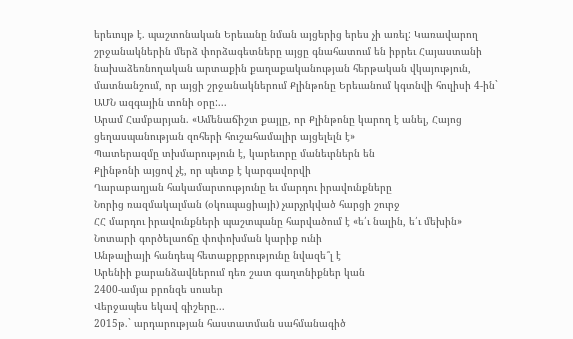երեւույթ է. պաշտոնական Երեւանը նման այցերից երես չի առել: Կառավարող շրջանակներին մերձ փորձագետները այցը գնահատում են իբրեւ Հայաստանի նախաձեռնողական արտաքին քաղաքականության հերթական վկայություն, մատնանշում, որ այցի շրջանակներում Քլինթոնը Երեւանում կգտնվի հուլիսի 4-ին` ԱՄՆ ազգային տոնի օրը:...
Արամ Համբարյան. «Ամենաճիշտ քայլը, որ Քլինթոնը կարող է անել, Հայոց ցեղասպանության զոհերի հուշահամալիր այցելելն է»
Պատերազմը տխմարություն է, կարեւորը մանեւրներն են
Քլինթոնի այցով չէ, որ պետք է կարգավորվի
Ղարաբաղյան հակամարտությունը եւ մարդու իրավունքները
Նորից ռազմակալման (օկուպացիայի) չարչրկված հարցի շուրջ
ՀՀ մարդու իրավունքների պաշտպանը հարվածում է «ե՛ւ նալին, ե՛ւ մեխին»
Նոտարի գործելաոճը փոփոխման կարիք ունի
Անթալիայի հանդեպ հետաքրքրությունը նվազե՞լ է
Արենիի քարանձավներում դեռ շատ գաղտնիքներ կան
2400-ամյա բրոնզե սուսեր
Վերջապես եկավ գիշերը...
2015թ.` արդարության հաստատման սահմանագիծ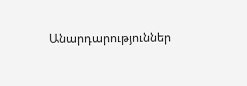Անարդարություններ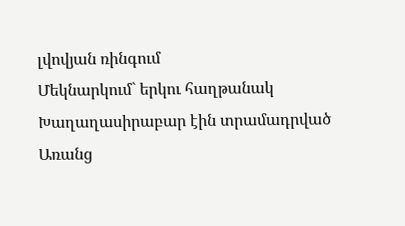լվովյան ռինգում
Մեկնարկում` երկու հաղթանակ
Խաղաղասիրաբար էին տրամադրված
Առանց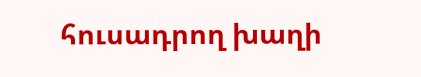հուսադրող խաղի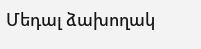Մեդալ ձախողակ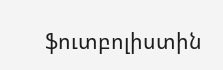ֆուտբոլիստին